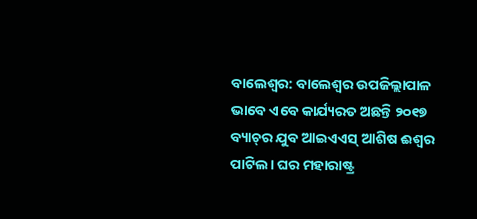ବାଲେଶ୍ବର: ବାଲେଶ୍ବର ଉପଜିଲ୍ଲାପାଳ ଭାବେ ଏବେ କାର୍ଯ୍ୟରତ ଅଛନ୍ତି ୨୦୧୭ ବ୍ୟାଚ୍‌ର ଯୁବ ଆଇଏଏସ୍‌ ଆଶିଷ ଈଶ୍ବର ପାଟିଲ। ଘର ମହାରାଷ୍ଟ୍ର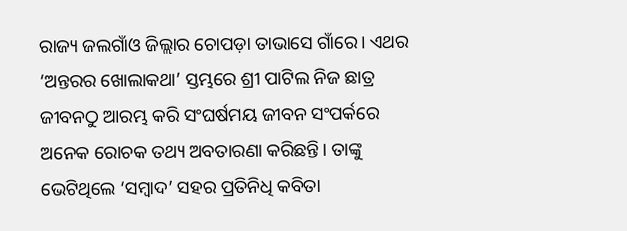ରାଜ୍ୟ ଜଲଗାଁଓ ଜିଲ୍ଲାର ଚୋପଡ଼ା ତାଭାସେ ଗାଁରେ। ଏଥର ‘ଅନ୍ତରର ଖୋଲାକଥା’ ସ୍ତମ୍ଭରେ ଶ୍ରୀ ପାଟିଲ ନିଜ ଛାତ୍ର ଜୀବନଠୁ ଆରମ୍ଭ କରି ସଂଘର୍ଷମୟ ଜୀବନ ସଂପର୍କରେ ଅନେକ ରୋଚକ ତଥ୍ୟ ଅବତାରଣା କରିଛନ୍ତି। ତାଙ୍କୁ ଭେଟିଥିଲେ ‘ସମ୍ବାଦ’ ସହର ପ୍ରତିନିଧି କବିତା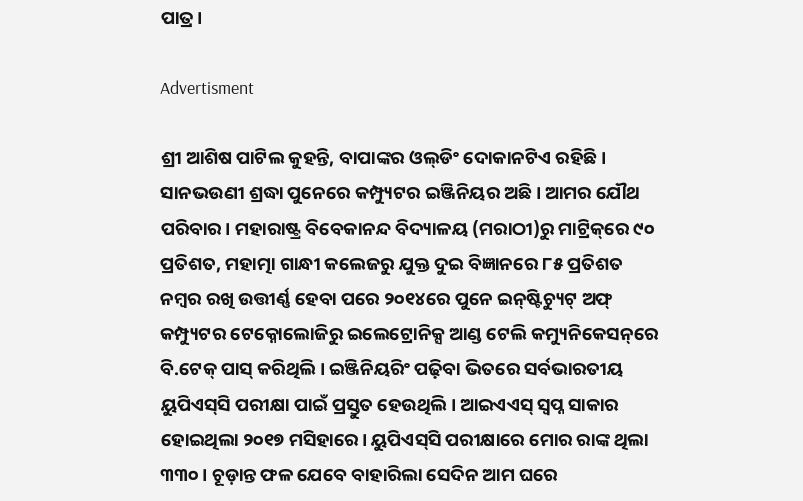ପାତ୍ର।

Advertisment

ଶ୍ରୀ ଆଶିଷ ପାଟିଲ କୁହନ୍ତି, ବାପାଙ୍କର ଓଲ୍‌ଡିଂ ଦୋକାନଟିଏ ରହିଛି। ସାନଭଉଣୀ ଶ୍ରଦ୍ଧା ପୁନେରେ କମ୍ପ୍ୟୁଟର ଇଞ୍ଜିନିୟର ଅଛି। ଆମର ଯୌଥ ପରିବାର। ମହାରାଷ୍ଟ୍ର ବିବେକାନନ୍ଦ ବିଦ୍ୟାଳୟ (ମରାଠୀ)ରୁ ମାଟ୍ରିକ୍‌ରେ ୯୦ ପ୍ରତିଶତ, ମହାତ୍ମା ଗାନ୍ଧୀ କଲେଜରୁ ଯୁକ୍ତ ଦୁଇ ବିଜ୍ଞାନରେ ୮୫ ପ୍ରତିଶତ ନମ୍ବର ରଖି ଉତ୍ତୀର୍ଣ୍ଣ ହେବା ପରେ ୨୦୧୪ରେ ପୁନେ ଇନ୍‌ଷ୍ଟିଚ୍ୟୁଟ୍‌ ଅଫ୍‌ କମ୍ପ୍ୟୁଟର ଟେକ୍ନୋଲୋଜିରୁ ଇଲେ‌ଟ୍ରୋନିକ୍ସ ଆଣ୍ଡ ଟେଲି କମ୍ୟୁନିକେସନ୍‌ରେ ବି.ଟେକ୍‌ ପାସ୍‌ କରିଥିଲି। ଇଞ୍ଜିନିୟରିଂ ପଢ଼ିବା ଭିତରେ ସର୍ବଭାରତୀୟ ୟୁପିଏସ୍‌ସି ପରୀକ୍ଷା ପାଇଁ ପ୍ରସ୍ତୁତ ହେଉଥିଲି। ଆଇଏଏସ୍ ସ୍ବପ୍ନ ସାକାର ହୋଇଥିଲା ୨୦୧୭ ମସିହା‌ରେ। ୟୁପିଏସ୍‌ସି ପରୀକ୍ଷାରେ ମୋର ରାଙ୍କ ଥିଲା ୩୩୦। ଚୂଡ଼ାନ୍ତ ଫଳ ଯେବେ ବାହାରିଲା ସେଦିନ ଆମ ଘରେ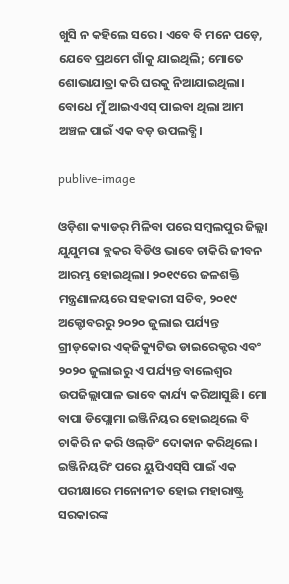ଖୁସି ନ କହିଲେ ସରେ। ଏବେ ବି ମନେ ପଡ଼େ, ଯେବେ ପ୍ରଥମେ ଗାଁକୁ ଯାଇଥିଲି; ମୋତେ ଶୋଭାଯାତ୍ରା କରି ଘରକୁ ନିଆଯାଇଥିଲା। ବୋଧେ ମୁଁ ଆଇଏଏସ୍‌ ପାଇବା ଥିଲା ଆମ ଅଞ୍ଚଳ ପାଇଁ ଏକ ବଡ଼ ଉପଲବ୍ଧି।

publive-image

ଓଡ଼ିଶା କ୍ୟାଡର୍‌ ମିଳିବା ପରେ ସମ୍ବଲପୁର ଜିଲ୍ଲା ଯୁଯୁମରା ବ୍ଲକର ବିଡିଓ ଭାବେ ଚାକିରି ଜୀବନ ଆରମ୍ଭ ହୋଇଥିଲା। ୨୦୧୯ରେ ଜଳଶକ୍ତି ମନ୍ତ୍ରଣାଳୟରେ ସହକାରୀ ସଚିବ, ୨୦୧୯ ଅକ୍ଟୋବରରୁ ୨୦୨୦ ଜୁଲାଇ ପର୍ଯ୍ୟନ୍ତ ଗ୍ରୀଡ୍‌କୋର ଏକ୍‌ଜିକ୍ୟୁଟିଭ ଡାଇରେକ୍ଟର ଏବଂ ୨୦୨୦ ଜୁଲାଇରୁ ଏ ପର୍ଯ୍ୟନ୍ତ ବାଲେଶ୍ବର ଉପଜିଲ୍ଲାପାଳ ଭାବେ କାର୍ଯ୍ୟ କରିଆସୁଛି। ମୋ ବାପା ଡିପ୍ଲୋମା ଇଞ୍ଜିନିୟର ହୋଇଥିଲେ ବି ଚାକିରି ନ କରି ଓଲ୍‌ଡିଂ ଦୋକାନ କରିଥିଲେ। ଇଞ୍ଜିନିୟରିଂ ପରେ ୟୁପିଏସ୍‌ସି ପାଇଁ ଏକ ପରୀକ୍ଷାରେ ମନୋନୀତ ହୋଇ ମହାରାଷ୍ଟ୍ର ସରକାରଙ୍କ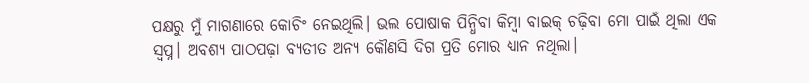ପକ୍ଷରୁ ମୁଁ ମାଗଣାରେ କୋଚିଂ ନେଇଥିଲି। ଭଲ ପୋଷାକ ପିନ୍ଧିବା କିମ୍ବା ବାଇକ୍‌ ଚଢ଼ିବା ମୋ ପାଇଁ ଥିଲା ଏକ ସ୍ବପ୍ନ। ଅବଶ୍ୟ ପାଠପଢ଼ା ବ୍ୟତୀତ ଅନ୍ୟ କୌଣସି ଦିଗ ପ୍ରତି ମୋର ଧ୍ୟାନ ନଥିଲା।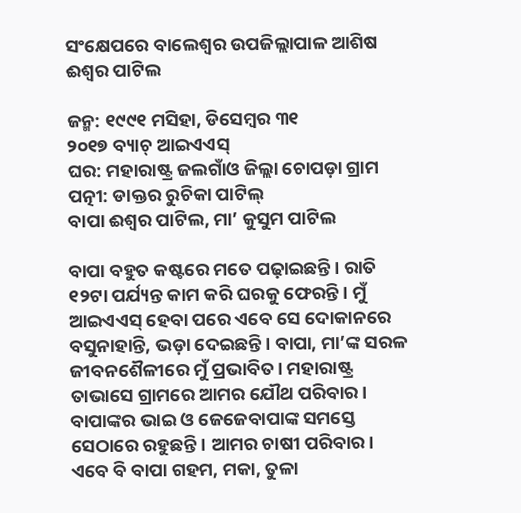ସଂ‌କ୍ଷେପରେ ବାଲେଶ୍ବର ଉପଜିଲ୍ଲାପାଳ ଆଶିଷ ଈଶ୍ବର ପାଟିଲ

ଜନ୍ମ: ୧୯୯୧ ମସିହା, ଡିସେମ୍ବର ୩୧
୨୦୧୭ ବ୍ୟାଚ୍‌ ଆଇଏଏସ୍‌
ଘର: ମହାରାଷ୍ଟ୍ର ଜଲଗାଁଓ ଜିଲ୍ଲା ଚୋପଡ଼ା ଗ୍ରାମ
ପତ୍ନୀ: ଡାକ୍ତର ରୁଚିକା ପାଟିଲ୍‌
ବାପା ଈଶ୍ବର ପାଟିଲ, ମା’ କୁସୁମ ପାଟିଲ

ବାପା ବହୁତ କଷ୍ଟରେ ମତେ ପଢ଼ାଇଛନ୍ତି। ରାତି ୧୨ଟା ପର୍ଯ୍ୟନ୍ତ କାମ କରି ଘରକୁ ଫେରନ୍ତି। ମୁଁ ଆଇଏଏସ୍‌ ହେବା ପରେ ଏବେ ସେ ଦୋକାନରେ ବସୁନାହାନ୍ତି, ଭଡ଼ା ଦେଇଛନ୍ତି। ବାପା, ମା’ଙ୍କ ସରଳ ଜୀବନଶୈଳୀରେ ମୁଁ ପ୍ରଭାବିତ। ମହାରାଷ୍ଟ୍ର ତାଭାସେ ଗ୍ରାମରେ ଆମର ଯୌଥ ପରିବାର। ବାପାଙ୍କର ଭାଇ ଓ ଜେଜେବାପାଙ୍କ ସମସ୍ତେ ସେଠାରେ ରହୁଛନ୍ତି। ଆମର ଚାଷୀ ପରିବାର। ଏବେ ବି ବାପା ଗହମ, ମକା, ତୁଳା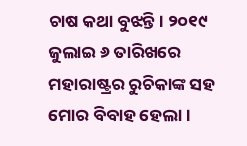ଚାଷ କଥା ବୁଝନ୍ତି। ୨୦୧୯ ଜୁଲାଇ ୬ ତାରିଖରେ ମହାରାଷ୍ଟ୍ରର ରୁଚିକାଙ୍କ ସହ ମୋର ବିବାହ ହେଲା।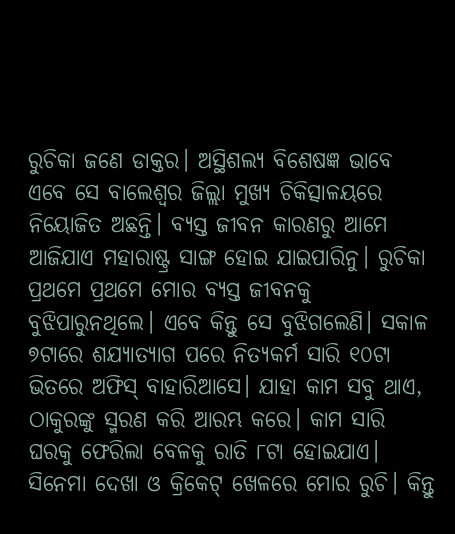ରୁଚିକା ଜଣେ ଡାକ୍ତର। ଅସ୍ଥିଶଲ୍ୟ ବିଶେଷଜ୍ଞ ଭାବେ ଏବେ ସେ ବାଲେଶ୍ବର ଜିଲ୍ଲା ମୁଖ୍ୟ ଚିକିତ୍ସାଳୟରେ ନିୟୋଜିତ ଅଛନ୍ତି। ବ୍ୟସ୍ତ ଜୀବନ କାରଣରୁ ଆମେ ଆଜିଯାଏ ମହାରାଷ୍ଟ୍ର ସାଙ୍ଗ ହୋଇ ଯାଇପାରିନୁ। ରୁଚିକା ପ୍ରଥମେ ପ୍ରଥମେ ମୋର ବ୍ୟସ୍ତ ଜୀବନକୁ ବୁଝିପାରୁନଥିଲେ। ଏବେ କିନ୍ତୁ ସେ ବୁଝିଗଲେଣି। ସକାଳ ୭ଟାରେ ଶଯ୍ୟାତ୍ୟାଗ ପରେ ନିତ୍ୟକର୍ମ ସାରି ୧୦ଟା ଭିତରେ ଅଫିସ୍‌ ବାହାରିଆସେ। ଯାହା କାମ ସବୁ ଥାଏ, ଠାକୁରଙ୍କୁ ସ୍ମରଣ କରି ଆରମ୍ଭ କରେ। କାମ ସାରି ଘରକୁ ଫେରିଲା ବେଳକୁ ରାତି ୮ଟା ହୋଇଯାଏ। ସିନେମା ଦେଖା ଓ କ୍ରି‌କେଟ୍‌ ଖେଳରେ ମୋର ରୁଚି। କିନ୍ତୁ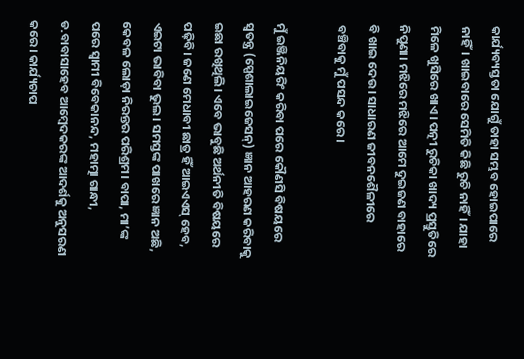କାର୍ଯ୍ୟବ୍ୟସ୍ତତା ଯୋଗୁଁ ତାହା ସମ୍ଭବ ହୋଇପାରେ ନାହିଁ। ଖାଇବାରେ ସେମିତି କିଛି ରୁଚି ନାହିଁ। ଯାହା ମିଳେ ଖୁସିରେ ଖାଏ। ପତ୍ନୀ ରୁଚିକା ଖାଦ୍ୟ ପ୍ରସ୍ତୁତିରେ ନିପୁଣା। ମଝିରେ ମଝିରେ ଆମେ ଦୁଇଜଣ ବାହାରେ ବି ଖାଇ ଦେଉ। ସାଧାରଣ ଜୀବନଶୈଳୀରେ ବଞ୍ଚିବାକୁ ମୁଁ ପସନ୍ଦ କରେ।

ମୁଁ ଇଞ୍ଜିନିୟରିଂ କରିବା ପରେ କୌଣସି ବିଷୟରେ ସ୍ବତନ୍ତ୍ର (ସ୍ପେଶାଲାଇଜେସନ୍‌) ଜ୍ଞାନ ଆହରଣ କରିବାକୁ ଇଛା ରଖିଥିଲି। ଏବେ ଭାବୁଛି ଅର୍ଥନୀତି ବିଷୟରେ ପଢ଼ିବି। ଜଣେ ମେଧାବୀ ଛାତ୍ର ହିଁ ଆଇଏଏସ୍‌ ହେବ, ଏଇଟା ଭାବିବା ଭୁଲ। ସମସ୍ତଙ୍କ ପାଖରେ ଜ୍ଞାନ ଅଛି, କେବଳ ଲୋଡ଼ା ନିରନ୍ତର ପରିଶ୍ରମ। ବାପା, ମା’ଙ୍କ ପରେ ସ୍ବାମୀ ବିବେକାନନ୍ଦ, ମହାତ୍ମା ଗାନ୍ଧୀ, ଡ.ବାବାସାହେବ ଆମ୍ବେଦକରଙ୍କ ଆଦର୍ଶକୁ ଅନୁସରଣ କରେ। କାର୍ଯ୍ୟଚାପ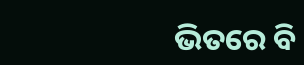ଭିତରେ ବି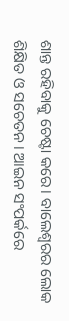ଶାନ୍ତ ରହିବାକୁ ଚେଷ୍ଟା କରେ। ବାଲେଶ୍ବରର ଲୋକ ଶିକ୍ଷିତ ଓ ସଚେତନ। ଆଇନ ସଂପର୍କରେ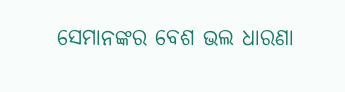ସେମାନଙ୍କର ବେଶ ଭଲ ଧାରଣା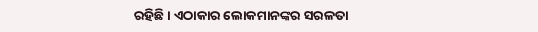ରହିଛି। ଏଠାକାର ଲୋକମାନଙ୍କର ସରଳତା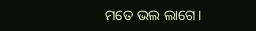ମତେ ଭଲ ଲାଗେ।